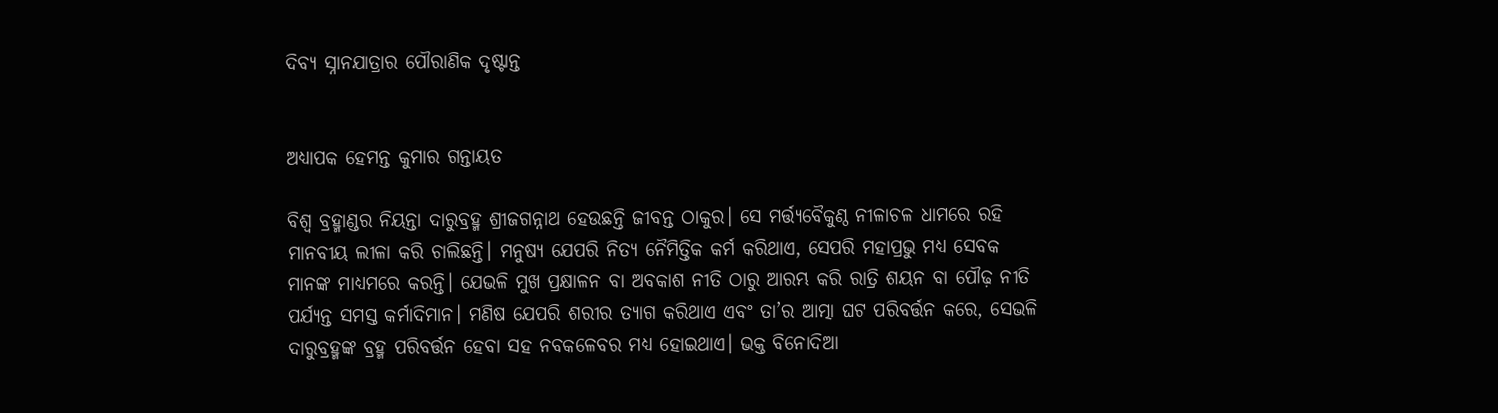ଦିବ୍ୟ ସ୍ନାନଯାତ୍ରାର ପୌରାଣିକ ଦୃଷ୍ଟାନ୍ତ


ଅଧ୍ୟାପକ ହେମନ୍ତ କୁମାର ଗନ୍ତାୟତ

ବିଶ୍ୱ ବ୍ରହ୍ମାଣ୍ଡର ନିୟନ୍ତା ଦାରୁବ୍ରହ୍ମ ଶ୍ରୀଜଗନ୍ନାଥ ହେଉଛନ୍ତି ଜୀବନ୍ତ ଠାକୁର। ସେ ମର୍ତ୍ତ୍ୟବୈକୁଣ୍ଠ ନୀଳାଚଳ ଧାମରେ ରହି ମାନବୀୟ ଲୀଳା କରି ଚାଲିଛନ୍ତି। ମନୁଷ୍ୟ ଯେପରି ନିତ୍ୟ ନୈମିତ୍ତିକ କର୍ମ କରିଥାଏ, ସେପରି ମହାପ୍ରଭୁ ମଧ୍ୟ ସେବକ ମାନଙ୍କ ମାଧ୍ଯମରେ କରନ୍ତି। ଯେଭଳି ମୁଖ ପ୍ରକ୍ଷାଳନ ବା ଅବକାଶ ନୀତି ଠାରୁ ଆରମ୍ଭ କରି ରାତ୍ରି ଶୟନ ବା ପୌଢ଼ ନୀତି ପର୍ଯ୍ୟନ୍ତ ସମସ୍ତ କର୍ମାଦିମାନ। ମଣିଷ ଯେପରି ଶରୀର ତ୍ୟାଗ କରିଥାଏ ଏବଂ ତା’ର ଆତ୍ମା ଘଟ ପରିବର୍ତ୍ତନ କରେ, ସେଭଳି ଦାରୁବ୍ରହ୍ମଙ୍କ ବ୍ରହ୍ମ ପରିବର୍ତ୍ତନ ହେବା ସହ ନବକଳେବର ମଧ୍ୟ ହୋଇଥାଏ। ଭକ୍ତ ବିନୋଦିଆ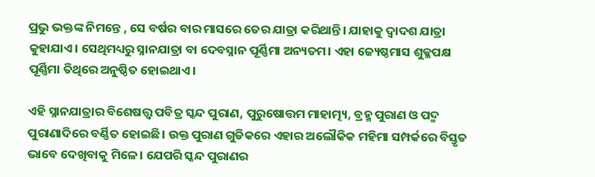ପ୍ରଭୁ ଭକ୍ତଙ୍କ ନିମନ୍ତେ , ସେ ବର୍ଷର ବାର ମାସରେ ତେର ଯାତ୍ରା କରିଥାନ୍ତି। ଯାହାକୁ ଦ୍ୱାଦଶ ଯାତ୍ରା କୁହାଯାଏ। ସେଥିମଧ୍ୟରୁ ସ୍ନାନଯାତ୍ରା ବା ଦେବସ୍ନାନ ପୂର୍ଣ୍ଣିମା ଅନ୍ୟତମ। ଏହା ଜ୍ୟେଷ୍ଠମାସ ଶୁକ୍ଳପକ୍ଷ ପୂର୍ଣ୍ଣିମା ତିଥିରେ ଅନୁଷ୍ଠିତ ହୋଇଥାଏ।

ଏହି ସ୍ନାନଯାତ୍ରାର ବିଶେଷତ୍ତ୍ୱ ପବିତ୍ର ସ୍କନ୍ଦ ପୁରାଣ, ପୁରୁଷୋତ୍ତମ ମାହାତ୍ମ୍ୟ, ବ୍ରହ୍ମ ପୁରାଣ ଓ ପଦ୍ମ ପୁରାଣାଦିରେ ବର୍ଣ୍ଣିତ ହୋଇଛି। ଉକ୍ତ ପୁରାଣ ଗୁଡିକରେ ଏହାର ଅଲୌକିକ ମହିମା ସମ୍ପର୍କରେ ବିସ୍ତୃତ ଭାବେ ଦେଖିବାକୁ ମିଳେ। ଯେପରି ସ୍କନ୍ଦ ପୁରାଣର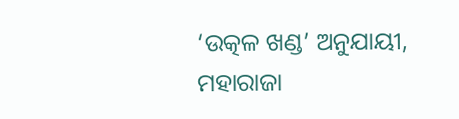‘ଉତ୍କଳ ଖଣ୍ଡ’ ଅନୁଯାୟୀ, ମହାରାଜା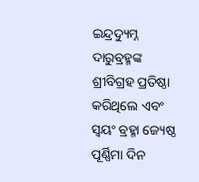ଇନ୍ଦ୍ରଦ୍ୟୁମ୍ନ ଦାରୁବ୍ରହ୍ମଙ୍କ ଶ୍ରୀବିଗ୍ରହ ପ୍ରତିଷ୍ଠା କରିଥିଲେ ଏବଂ ସ୍ୱୟଂ ବ୍ରହ୍ମା ଜ୍ୟେଷ୍ଠ ପୂର୍ଣ୍ଣିମା ଦିନ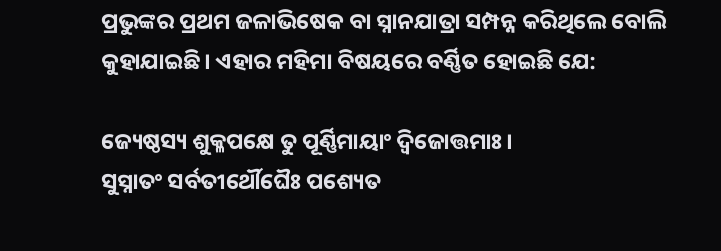ପ୍ରଭୁଙ୍କର ପ୍ରଥମ ଜଳାଭିଷେକ ବା ସ୍ନାନଯାତ୍ରା ସମ୍ପନ୍ନ କରିଥିଲେ ବୋଲି କୁହାଯାଇଛି। ଏହାର ମହିମା ବିଷୟରେ ବର୍ଣ୍ଣିତ ହୋଇଛି ଯେ:

ଜ୍ୟେଷ୍ଠସ୍ୟ ଶୁକ୍ଳପକ୍ଷେ ତୁ ପୂର୍ଣ୍ଣିମାୟାଂ ଦ୍ୱିଜୋତ୍ତମାଃ।
ସୁସ୍ନାତଂ ସର୍ବତୀର୍ଥୌଘୈଃ ପଶ୍ୟେତ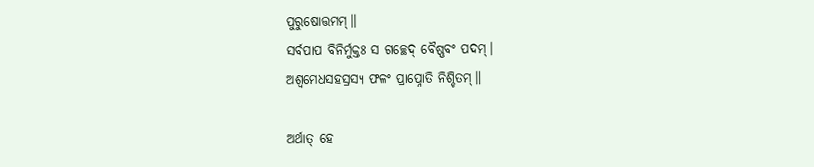ପୁରୁଷୋତ୍ତମମ୍‌॥
ସର୍ବପାପ ବିନିର୍ମୁକ୍ତଃ ସ ଗଚ୍ଛେଦ୍‌ ବୈଷ୍ଣବଂ ପଦମ୍‌।
ଅଶ୍ୱମେଧସହସ୍ରସ୍ୟ ଫଳଂ ପ୍ରାପ୍ନୋତି ନିଶ୍ଚିତମ୍‌॥

ଅର୍ଥାତ୍ ହେ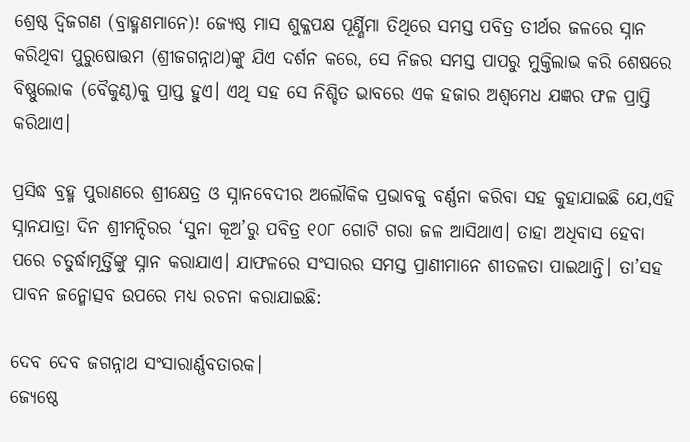ଶ୍ରେଷ୍ଠ ଦ୍ୱିଜଗଣ (ବ୍ରାହ୍ମଣମାନେ)! ଜ୍ୟେଷ୍ଠ ମାସ ଶୁକ୍ଳପକ୍ଷ ପୂର୍ଣ୍ଣିମା ତିଥିରେ ସମସ୍ତ ପବିତ୍ର ତୀର୍ଥର ଜଳରେ ସ୍ନାନ କରିଥିବା ପୁରୁଷୋତ୍ତମ (ଶ୍ରୀଜଗନ୍ନାଥ)ଙ୍କୁ ଯିଏ ଦର୍ଶନ କରେ, ସେ ନିଜର ସମସ୍ତ ପାପରୁ ମୁକ୍ତିଲାଭ କରି ଶେଷରେ ବିଷ୍ଣୁଲୋକ (ବୈକୁଣ୍ଠ)କୁ ପ୍ରାପ୍ତ ହୁଏ। ଏଥି ସହ ସେ ନିଶ୍ଚିତ ଭାବରେ ଏକ ହଜାର ଅଶ୍ୱମେଧ ଯଜ୍ଞର ଫଳ ପ୍ରାପ୍ତି କରିଥାଏ।

ପ୍ରସିଦ୍ଧ ବ୍ରହ୍ମ ପୁରାଣରେ ଶ୍ରୀକ୍ଷେତ୍ର ଓ ସ୍ନାନବେଦୀର ଅଲୌକିକ ପ୍ରଭାବକୁ ବର୍ଣ୍ଣନା କରିବା ସହ କୁହାଯାଇଛି ଯେ,ଏହି ସ୍ନାନଯାତ୍ରା ଦିନ ଶ୍ରୀମନ୍ଦିରର ‘ସୁନା କୂଅ’ରୁ ପବିତ୍ର ୧୦୮ ଗୋଟି ଗରା ଜଳ ଆସିଥାଏ। ତାହା ଅଧିବାସ ହେବା ପରେ ଚତୁର୍ଦ୍ଧାମୂର୍ତ୍ତିଙ୍କୁ ସ୍ନାନ କରାଯାଏ। ଯାଫଳରେ ସଂସାରର ସମସ୍ତ ପ୍ରାଣୀମାନେ ଶୀତଳତା ପାଇଥାନ୍ତି। ତା’ସହ ପାବନ ଜନ୍ମୋତ୍ସବ ଉପରେ ମଧ୍ୟ ରଚନା କରାଯାଇଛି:

ଦେବ ଦେବ ଜଗନ୍ନାଥ ସଂସାରାର୍ଣ୍ଣବତାରକ।
ଜ୍ୟେଷ୍ଠେ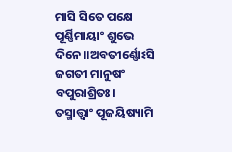ମାସି ସିତେ ପକ୍ଷେ ପୂର୍ଣ୍ଣିମାୟାଂ ଶୁଭେ ଦିନେ॥ଅବତୀର୍ଣ୍ଣୋଽସି ଜଗତୀ ମାନୁଷଂ ବପୁରାଶ୍ରିତଃ।
ତସ୍ମାତ୍ତ୍ୱାଂ ପୂଜୟିଷ୍ୟାମି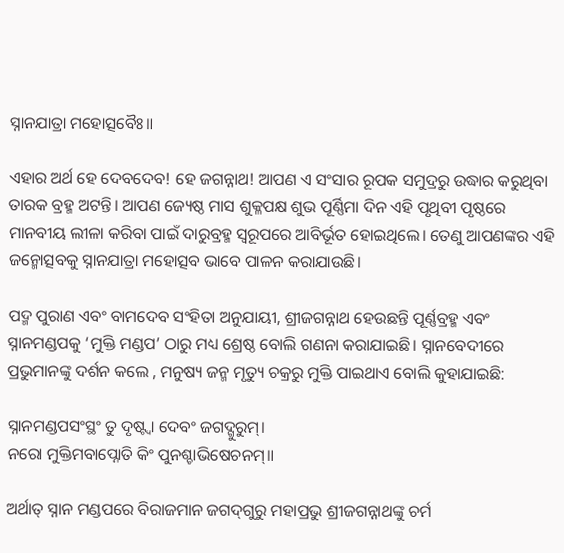ସ୍ନାନଯାତ୍ରା ମହୋତ୍ସବୈଃ॥

ଏହାର ଅର୍ଥ ହେ ଦେବଦେବ! ହେ ଜଗନ୍ନାଥ! ଆପଣ ଏ ସଂସାର ରୂପକ ସମୁଦ୍ରରୁ ଉଦ୍ଧାର କରୁଥିବା ତାରକ ବ୍ରହ୍ମ ଅଟନ୍ତି। ଆପଣ ଜ୍ୟେଷ୍ଠ ମାସ ଶୁକ୍ଳପକ୍ଷ ଶୁଭ ପୂର୍ଣ୍ଣିମା ଦିନ ଏହି ପୃଥିବୀ ପୃଷ୍ଠରେ ମାନବୀୟ ଲୀଳା କରିବା ପାଇଁ ଦାରୁବ୍ରହ୍ମ ସ୍ୱରୂପରେ ଆବିର୍ଭୂତ ହୋଇଥିଲେ। ତେଣୁ ଆପଣଙ୍କର ଏହି ଜନ୍ମୋତ୍ସବକୁ ସ୍ନାନଯାତ୍ରା ମହୋତ୍ସବ ଭାବେ ପାଳନ କରାଯାଉଛି।

ପଦ୍ମ ପୁରାଣ ଏବଂ ବାମଦେବ ସଂହିତା ଅନୁଯାୟୀ, ଶ୍ରୀଜଗନ୍ନାଥ ହେଉଛନ୍ତି ପୂର୍ଣ୍ଣବ୍ରହ୍ମ ଏବଂ ସ୍ନାନମଣ୍ଡପକୁ ‘ମୁକ୍ତି ମଣ୍ଡପ’ ଠାରୁ ମଧ୍ୟ ଶ୍ରେଷ୍ଠ ବୋଲି ଗଣନା କରାଯାଇଛି। ସ୍ନାନବେଦୀରେ ପ୍ରଭୁମାନଙ୍କୁ ଦର୍ଶନ କଲେ , ମନୁଷ୍ୟ ଜନ୍ମ ମୃତ୍ୟୁ ଚକ୍ରରୁ ମୁକ୍ତି ପାଇଥାଏ ବୋଲି କୁହାଯାଇଛି:

ସ୍ନାନମଣ୍ଡପସଂସ୍ଥଂ ତୁ ଦୃଷ୍ଟ୍ୱା ଦେବଂ ଜଗଦ୍ଗୁରୁମ୍‌।
ନରୋ ମୁକ୍ତିମବାପ୍ନୋତି କିଂ ପୁନଶ୍ଚାଭିଷେଚନମ୍‌॥

ଅର୍ଥାତ୍ ସ୍ନାନ ମଣ୍ଡପରେ ବିରାଜମାନ ଜଗଦ୍‌ଗୁରୁ ମହାପ୍ରଭୁ ଶ୍ରୀଜଗନ୍ନାଥଙ୍କୁ ଚର୍ମ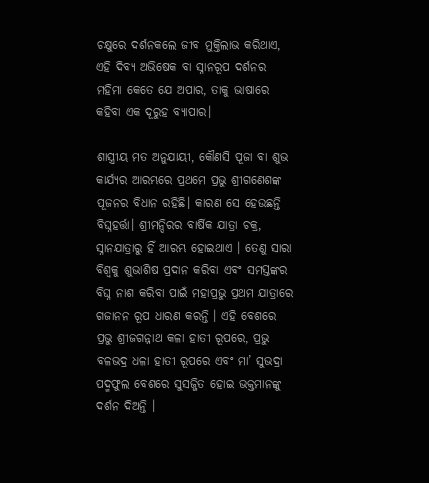ଚକ୍ଷୁରେ ଦର୍ଶନକଲେ ଜୀବ ମୁକ୍ତିଲାଭ କରିଥାଏ, ଏହି ଦିବ୍ୟ ଅଭିଷେକ ବା ସ୍ନାନରୂପ ଦର୍ଶନର ମହିମା କେତେ ଯେ ଅପାର, ତାକୁ ଭାଷାରେ କହିବା ଏକ ଦୂରୁହ ବ୍ୟାପାର।

ଶାସ୍ତ୍ରୀୟ ମତ ଅନୁଯାୟୀ, କୌଣସି ପୂଜା ବା ଶୁଭ କାର୍ଯ୍ୟର ଆରମ୍ଭରେ ପ୍ରଥମେ ପ୍ରଭୁ ଶ୍ରୀଗଣେଶଙ୍କ ପୂଜନର ବିଧାନ ରହିଛି। କାରଣ ସେ ହେଉଛନ୍ତି ବିଘ୍ନହର୍ତ୍ତା। ଶ୍ରୀମନ୍ଦିରର ବାର୍ଷିକ ଯାତ୍ରା ଚକ୍ର, ସ୍ନାନଯାତ୍ରାରୁ ହିଁ ଆରମ୍ଭ ହୋଇଥାଏ । ତେଣୁ ସାରା ବିଶ୍ୱକୁ ଶୁଭାଶିଷ ପ୍ରଦାନ କରିବା ଏବଂ ସମସ୍ତଙ୍କର ବିଘ୍ନ ନାଶ କରିବା ପାଇଁ ମହାପ୍ରଭୁ ପ୍ରଥମ ଯାତ୍ରାରେ ଗଜାନନ ରୂପ ଧାରଣ କରନ୍ତି । ଏହି ବେଶରେ ପ୍ରଭୁ ଶ୍ରୀଜଗନ୍ନାଥ କଳା ହାତୀ ରୂପରେ, ପ୍ରଭୁ ବଳଭଦ୍ର ଧଳା ହାତୀ ରୂପରେ ଏବଂ ମା’ ସୁଭଦ୍ରା ପଦ୍ମଫୁଲ ବେଶରେ ସୁସଜ୍ଜିତ ହୋଇ ଭକ୍ତମାନଙ୍କୁ ଦର୍ଶନ ଦିଅନ୍ତି ।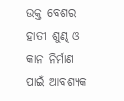ଉକ୍ତ ବେଶର ହାତୀ ଶୁଣ୍ଢ ଓ କାନ ନିର୍ମାଣ ପାଇଁ ଆବଶ୍ୟକ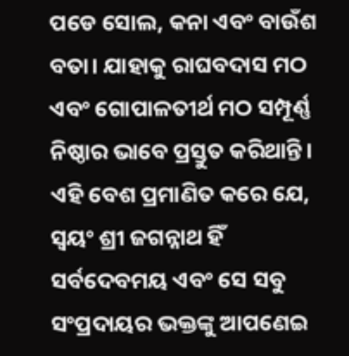ପଡେ ସୋଲ, କନା ଏବଂ ବାଉଁଶ ବତା। ଯାହାକୁ ରାଘବଦାସ ମଠ ଏବଂ ଗୋପାଳତୀର୍ଥ ମଠ ସମ୍ପୂର୍ଣ୍ଣ ନିଷ୍ଠାର ଭାବେ ପ୍ରସ୍ତୁତ କରିଥାନ୍ତି। ଏହି ବେଶ ପ୍ରମାଣିତ କରେ ଯେ, ସ୍ୱୟଂ ଶ୍ରୀ ଜଗନ୍ନାଥ ହିଁ ସର୍ବଦେବମୟ ଏବଂ ସେ ସବୁ ସଂପ୍ରଦାୟର ଭକ୍ତଙ୍କୁ ଆପଣେଇ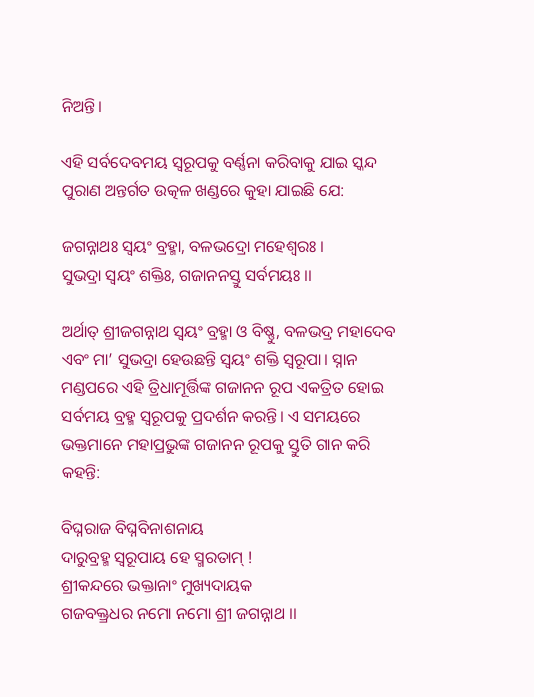ନିଅନ୍ତି।

ଏହି ସର୍ବଦେବମୟ ସ୍ୱରୂପକୁ ବର୍ଣ୍ଣନା କରିବାକୁ ଯାଇ ସ୍କନ୍ଦ ପୁରାଣ ଅନ୍ତର୍ଗତ ଉତ୍କଳ ଖଣ୍ଡରେ କୁହା ଯାଇଛି ଯେ:

ଜଗନ୍ନାଥଃ ସ୍ୱୟଂ ବ୍ରହ୍ମା, ବଳଭଦ୍ରୋ ମହେଶ୍ୱରଃ ।
ସୁଭଦ୍ରା ସ୍ୱୟଂ ଶକ୍ତିଃ, ଗଜାନନସ୍ତୁ ସର୍ବମୟଃ ।।

ଅର୍ଥାତ୍ ଶ୍ରୀଜଗନ୍ନାଥ ସ୍ୱୟଂ ବ୍ରହ୍ମା ଓ ବିଷ୍ଣୁ, ବଳଭଦ୍ର ମହାଦେବ ଏବଂ ମା’ ସୁଭଦ୍ରା ହେଉଛନ୍ତି ସ୍ୱୟଂ ଶକ୍ତି ସ୍ୱରୂପା। ସ୍ନାନ ମଣ୍ଡପରେ ଏହି ତ୍ରିଧାମୂର୍ତ୍ତିଙ୍କ ଗଜାନନ ରୂପ ଏକତ୍ରିତ ହୋଇ ସର୍ବମୟ ବ୍ରହ୍ମ ସ୍ୱରୂପକୁ ପ୍ରଦର୍ଶନ କରନ୍ତି। ଏ ସମୟରେ ଭକ୍ତମାନେ ମହାପ୍ରଭୁଙ୍କ ଗଜାନନ ରୂପକୁ ସ୍ତୁତି ଗାନ କରି କହନ୍ତି:

ବିଘ୍ନରାଜ ବିଘ୍ନବିନାଶନାୟ
ଦାରୁବ୍ରହ୍ମ ସ୍ୱରୂପାୟ ହେ ସ୍ମରତାମ୍ !
ଶ୍ରୀକନ୍ଦରେ ଭକ୍ତାନାଂ ମୁଖ୍ୟଦାୟକ
ଗଜବକ୍ତ୍ରଧର ନମୋ ନମୋ ଶ୍ରୀ ଜଗନ୍ନାଥ ।।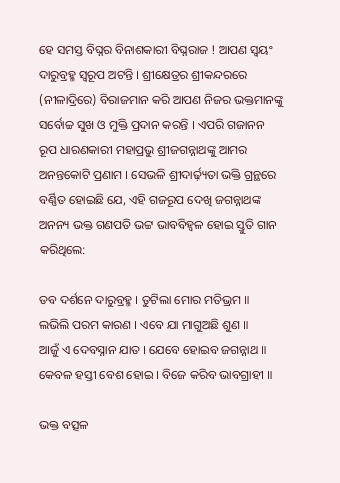ହେ ସମସ୍ତ ବିଘ୍ନର ବିନାଶକାରୀ ବିଘ୍ନରାଜ ! ଆପଣ ସ୍ୱୟଂ ଦାରୁବ୍ରହ୍ମ ସ୍ୱରୂପ ଅଟନ୍ତି । ଶ୍ରୀକ୍ଷେତ୍ରର ଶ୍ରୀକନ୍ଦରରେ (ନୀଳାଦ୍ରିରେ) ବିରାଜମାନ କରି ଆପଣ ନିଜର ଭକ୍ତମାନଙ୍କୁ ସର୍ବୋଚ୍ଚ ସୁଖ ଓ ମୁକ୍ତି ପ୍ରଦାନ କରନ୍ତି । ଏପରି ଗଜାନନ ରୂପ ଧାରଣକାରୀ ମହାପ୍ରଭୁ ଶ୍ରୀଜଗନ୍ନାଥଙ୍କୁ ଆମର ଅନନ୍ତକୋଟି ପ୍ରଣାମ । ସେଭଳି ଶ୍ରୀଦାର୍ଢ଼୍ୟତା ଭକ୍ତି ଗ୍ରନ୍ଥରେ ବର୍ଣ୍ଣିତ ହୋଇଛି ଯେ, ଏହି ଗଜରୂପ ଦେଖି ଜଗନ୍ନାଥଙ୍କ ଅନନ୍ୟ ଭକ୍ତ ଗଣପତି ଭଟ୍ଟ ଭାବବିହ୍ୱଳ ହୋଇ ସ୍ତୁତି ଗାନ କରିଥିଲେ:

ତବ ଦର୍ଶନେ ଦାରୁବ୍ରହ୍ମ । ତୁଟିଲା ମୋର ମତିଭ୍ରମ ॥
ଲଭିଲି ପରମ କାରଣ । ଏବେ ଯା ମାଗୁଅଛି ଶୁଣ ॥
ଆଜୁଁ ଏ ଦେବସ୍ନାନ ଯାତ । ଯେବେ ହୋଇବ ଜଗନ୍ନାଥ ॥
କେବଳ ହସ୍ତୀ ବେଶ ହୋଇ । ବିଜେ କରିବ ଭାବଗ୍ରାହୀ ॥

ଭକ୍ତ ବତ୍ସଳ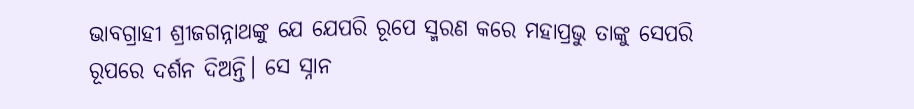ଭାବଗ୍ରାହୀ ଶ୍ରୀଜଗନ୍ନାଥଙ୍କୁ ଯେ ଯେପରି ରୂପେ ସ୍ମରଣ କରେ ମହାପ୍ରଭୁ ତାଙ୍କୁ ସେପରି ରୂପରେ ଦର୍ଶନ ଦିଅନ୍ତି। ସେ ସ୍ନାନ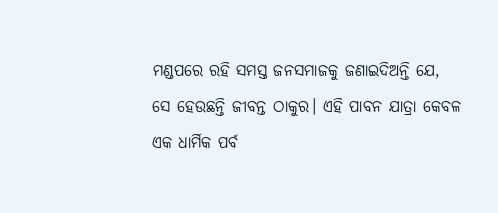ମଣ୍ଡପରେ ରହି ସମସ୍ତ ଜନସମାଜକୁ ଜଣାଇଦିଅନ୍ତି ଯେ, ସେ ହେଉଛନ୍ତି ଜୀବନ୍ତ ଠାକୁର। ଏହି ପାବନ ଯାତ୍ରା କେବଳ ଏକ ଧାର୍ମିକ ପର୍ବ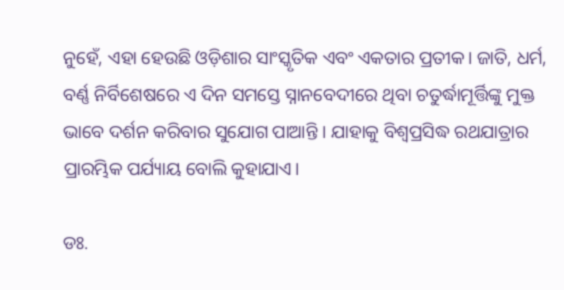ନୁହେଁ, ଏହା ହେଉଛି ଓଡ଼ିଶାର ସାଂସ୍କୃତିକ ଏବଂ ଏକତାର ପ୍ରତୀକ। ଜାତି, ଧର୍ମ, ବର୍ଣ୍ଣ ନିର୍ବିଶେଷରେ ଏ ଦିନ ସମସ୍ତେ ସ୍ନାନବେଦୀରେ ଥିବା ଚତୁର୍ଦ୍ଧାମୂର୍ତ୍ତିଙ୍କୁ ମୁକ୍ତ ଭାବେ ଦର୍ଶନ କରିବାର ସୁଯୋଗ ପାଆନ୍ତି । ଯାହାକୁ ବିଶ୍ୱପ୍ରସିଦ୍ଧ ରଥଯାତ୍ରାର ପ୍ରାରମ୍ଭିକ ପର୍ଯ୍ୟାୟ ବୋଲି କୁହାଯାଏ।

ଡଃ.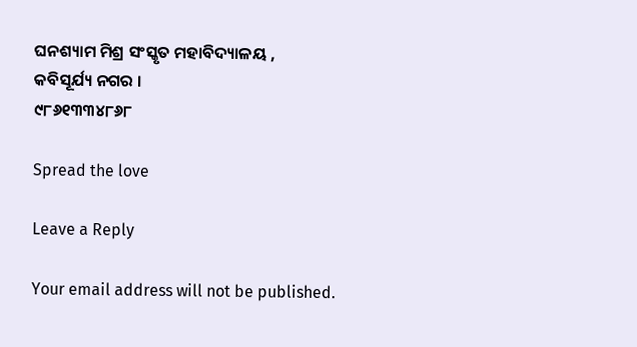ଘନଶ୍ୟାମ ମିଶ୍ର ସଂସ୍କୃତ ମହାବିଦ୍ୟାଳୟ ,
କବିସୂର୍ଯ୍ୟ ନଗର ।
୯୮୬୧୩୩୪୮୬୮

Spread the love

Leave a Reply

Your email address will not be published.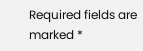Required fields are marked *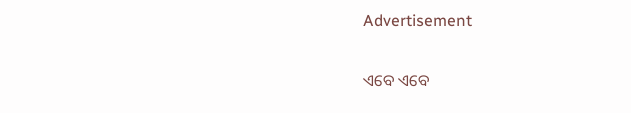Advertisement

ଏବେ ଏବେ